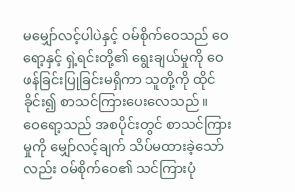မမျှော်လင့်ပါပဲနှင့် ဝမ်စိုက်ဝေသည် ဝေရော့နှင့် ရှဲ့ရင်းတို့၏ ရွေးချယ်မှုကို ဝေဖန်ခြင်းပြုခြင်းမရှိကာ သူတို့ကို ထိုင်ခိုင်း၍ စာသင်ကြားပေးလေသည်။
ဝေရော့သည် အစပိုင်းတွင် စာသင်ကြားမှုကို မျှော်လင့်ချက် သိပ်မထားခဲ့သော်လည်း ဝမ်စိုက်ဝေ၏ သင်ကြားပုံ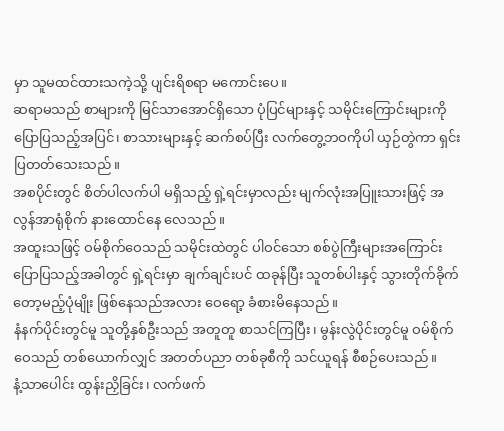မှာ သူမထင်ထားသကဲ့သို့ ပျင်းရိစရာ မကောင်းပေ။
ဆရာမသည် စာများကို မြင်သာအောင်ရှိသော ပုံပြင်များနှင့် သမိုင်းကြောင်းများကို ပြောပြသည့်အပြင်၊ စာသားများနှင့် ဆက်စပ်ပြီး လက်တွေ့ဘဝကိုပါ ယှဉ်တွဲကာ ရှင်းပြတတ်သေးသည်။
အစပိုင်းတွင် စိတ်ပါလက်ပါ မရှိသည့် ရှဲ့ရင်းမှာလည်း မျက်လုံးအပြူးသားဖြင့် အလွန်အာရုံစိုက် နားထောင်နေ လေသည်။
အထူးသဖြင့် ဝမ်စိုက်ဝေသည် သမိုင်းထဲတွင် ပါဝင်သော စစ်ပွဲကြီးများအကြောင်း ပြောပြသည့်အခါတွင် ရှဲ့ရင်းမှာ ချက်ချင်းပင် ထခုန်ပြီး သူတစ်ပါးနှင့် သွားတိုက်ခိုက်တော့မည့်ပုံမျိုး ဖြစ်နေသည်အလား ဝေရော့ ခံစားမိနေသည်။
နံနက်ပိုင်းတွင်မူ သူတို့နှစ်ဦးသည် အတူတူ စာသင်ကြပြီး၊ မွန်းလွဲပိုင်းတွင်မူ ဝမ်စိုက်ဝေသည် တစ်ယောက်လျှင် အတတ်ပညာ တစ်ခုစီကို သင်ယူရန် စီစဉ်ပေးသည်။
နံ့သာပေါင်း ထွန်းညှိခြင်း၊ လက်ဖက်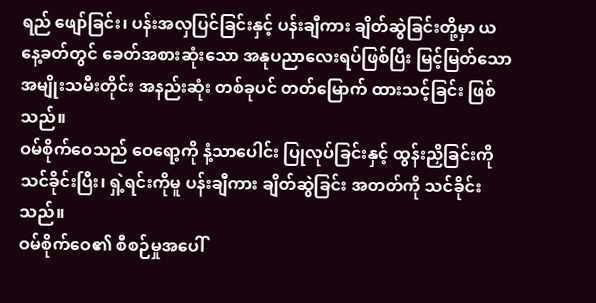ရည် ဖျော်ခြင်း၊ ပန်းအလှပြင်ခြင်းနှင့် ပန်းချီကား ချိတ်ဆွဲခြင်းတို့မှာ ယနေ့ခတ်တွင် ခေတ်အစားဆုံးသော အနုပညာလေးရပ်ဖြစ်ပြီး မြင့်မြတ်သောအမျိုးသမီးတိုင်း အနည်းဆုံး တစ်ခုပင် တတ်မြောက် ထားသင့်ခြင်း ဖြစ်သည်။
ဝမ်စိုက်ဝေသည် ဝေရော့ကို နံ့သာပေါင်း ပြုလုပ်ခြင်းနှင့် ထွန်းညှိခြင်းကို သင်ခိုင်းပြီး၊ ရှဲ့ရင်းကိုမူ ပန်းချီကား ချိတ်ဆွဲခြင်း အတတ်ကို သင်ခိုင်းသည်။
ဝမ်စိုက်ဝေ၏ စီစဉ်မှုအပေါ်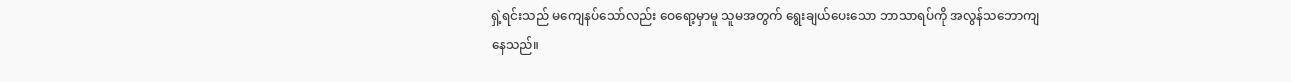ရှဲ့ရင်းသည် မကျေနပ်သော်လည်း ဝေရော့မှာမူ သူမအတွက် ရွေးချယ်ပေးသော ဘာသာရပ်ကို အလွန်သဘောကျနေသည်။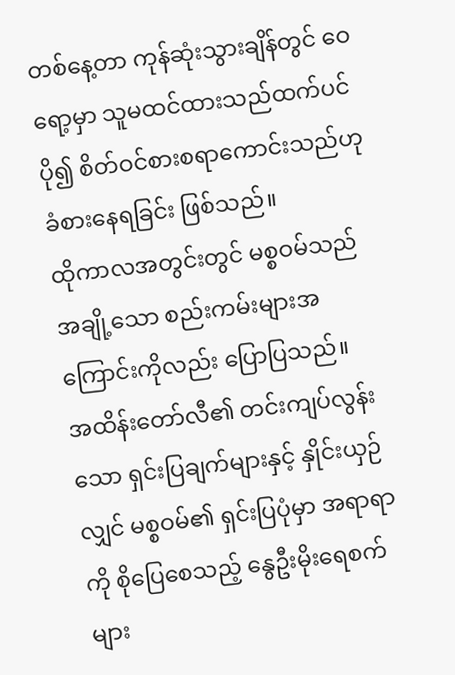တစ်နေ့တာ ကုန်ဆုံးသွားချိန်တွင် ဝေရော့မှာ သူမထင်ထားသည်ထက်ပင် ပို၍ စိတ်ဝင်စားစရာကောင်းသည်ဟု ခံစားနေရခြင်း ဖြစ်သည်။
ထိုကာလအတွင်းတွင် မစ္စဝမ်သည် အချို့သော စည်းကမ်းများအကြောင်းကိုလည်း ပြောပြသည်။
အထိန်းတော်လီ၏ တင်းကျပ်လွန်းသော ရှင်းပြချက်များနှင့် နှိုင်းယှဉ်လျှင် မစ္စဝမ်၏ ရှင်းပြပုံမှာ အရာရာကို စိုပြေစေသည့် နွေဦးမိုးရေစက်များ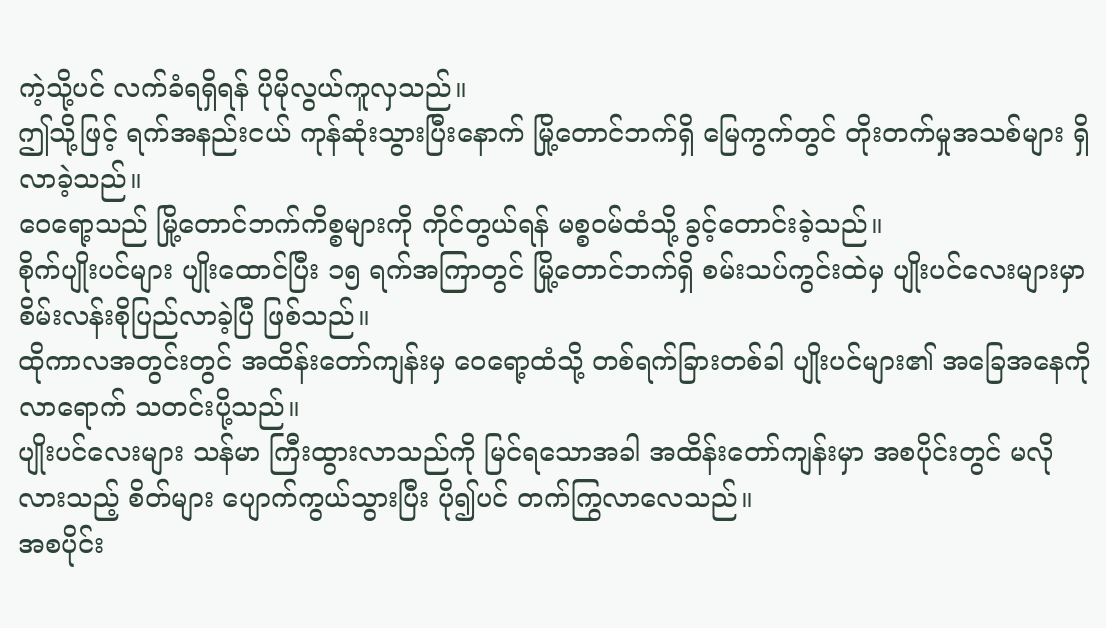ကဲ့သို့ပင် လက်ခံရရှိရန် ပိုမိုလွယ်ကူလှသည်။
ဤသို့ဖြင့် ရက်အနည်းငယ် ကုန်ဆုံးသွားပြီးနောက် မြို့တောင်ဘက်ရှိ မြေကွက်တွင် တိုးတက်မှုအသစ်များ ရှိလာခဲ့သည်။
ဝေရော့သည် မြို့တောင်ဘက်ကိစ္စများကို ကိုင်တွယ်ရန် မစ္စဝမ်ထံသို့ ခွင့်တောင်းခဲ့သည်။
စိုက်ပျိုးပင်များ ပျိုးထောင်ပြီး ၁၅ ရက်အကြာတွင် မြို့တောင်ဘက်ရှိ စမ်းသပ်ကွင်းထဲမှ ပျိုးပင်လေးများမှာ စိမ်းလန်းစိုပြည်လာခဲ့ပြီ ဖြစ်သည်။
ထိုကာလအတွင်းတွင် အထိန်းတော်ကျန်းမှ ဝေရော့ထံသို့ တစ်ရက်ခြားတစ်ခါ ပျိုးပင်များ၏ အခြေအနေကို လာရောက် သတင်းပို့သည်။
ပျိုးပင်လေးများ သန်မာ ကြီးထွားလာသည်ကို မြင်ရသောအခါ အထိန်းတော်ကျန်းမှာ အစပိုင်းတွင် မလိုလားသည့် စိတ်များ ပျောက်ကွယ်သွားပြီး ပို၍ပင် တက်ကြွလာလေသည်။
အစပိုင်း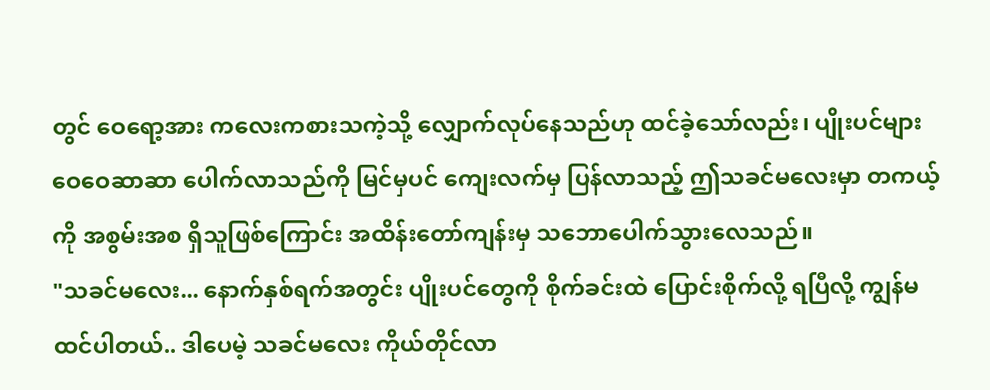တွင် ဝေရော့အား ကလေးကစားသကဲ့သို့ လျှောက်လုပ်နေသည်ဟု ထင်ခဲ့သော်လည်း၊ ပျိုးပင်များ ဝေဝေဆာဆာ ပေါက်လာသည်ကို မြင်မှပင် ကျေးလက်မှ ပြန်လာသည့် ဤသခင်မလေးမှာ တကယ့်ကို အစွမ်းအစ ရှိသူဖြစ်ကြောင်း အထိန်းတော်ကျန်းမှ သဘောပေါက်သွားလေသည်။
"သခင်မလေး... နောက်နှစ်ရက်အတွင်း ပျိုးပင်တွေကို စိုက်ခင်းထဲ ပြောင်းစိုက်လို့ ရပြီလို့ ကျွန်မ ထင်ပါတယ်.. ဒါပေမဲ့ သခင်မလေး ကိုယ်တိုင်လာ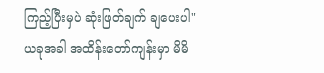ကြည့်ပြီးမှပဲ ဆုံးဖြတ်ချက် ချပေးပါ"
ယခုအခါ အထိန်းတော်ကျန်းမှာ မိမိ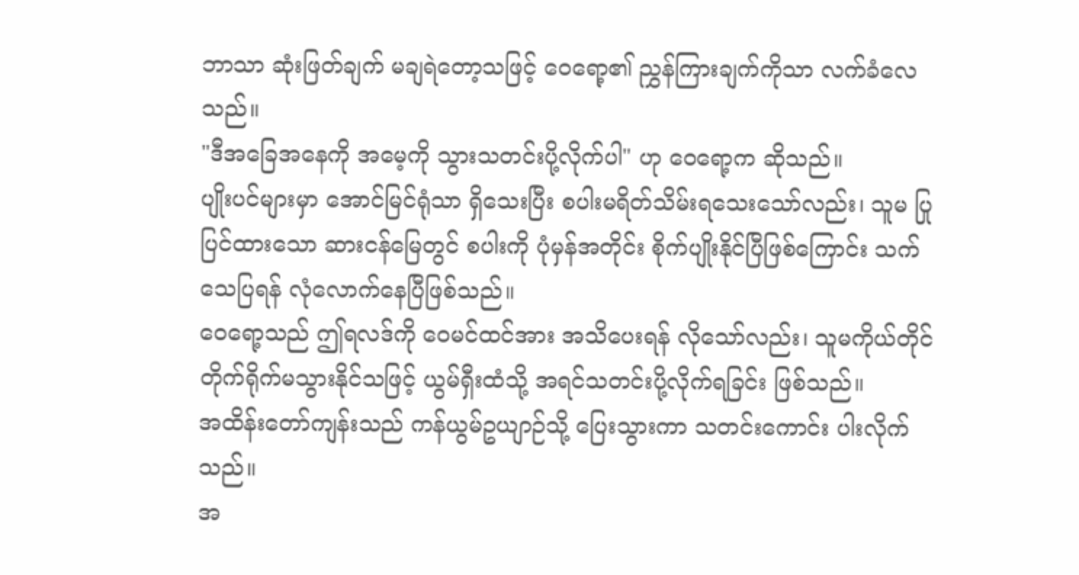ဘာသာ ဆုံးဖြတ်ချက် မချရဲတော့သဖြင့် ဝေရော့၏ ညွှန်ကြားချက်ကိုသာ လက်ခံလေသည်။
"ဒီအခြေအနေကို အမေ့ကို သွားသတင်းပို့လိုက်ပါ" ဟု ဝေရော့က ဆိုသည်။
ပျိုးပင်များမှာ အောင်မြင်ရုံသာ ရှိသေးပြီး စပါးမရိတ်သိမ်းရသေးသော်လည်း၊ သူမ ပြုပြင်ထားသော ဆားငန်မြေတွင် စပါးကို ပုံမှန်အတိုင်း စိုက်ပျိုးနိုင်ပြီဖြစ်ကြောင်း သက်သေပြရန် လုံလောက်နေပြီဖြစ်သည်။
ဝေရော့သည် ဤရလဒ်ကို ဝေမင်ထင်အား အသိပေးရန် လိုသော်လည်း၊ သူမကိုယ်တိုင် တိုက်ရိုက်မသွားနိုင်သဖြင့် ယွမ်ရှီးထံသို့ အရင်သတင်းပို့လိုက်ရခြင်း ဖြစ်သည်။
အထိန်းတော်ကျန်းသည် ကန်ယွမ်ဥယျာဉ်သို့ ပြေးသွားကာ သတင်းကောင်း ပါးလိုက်သည်။
အ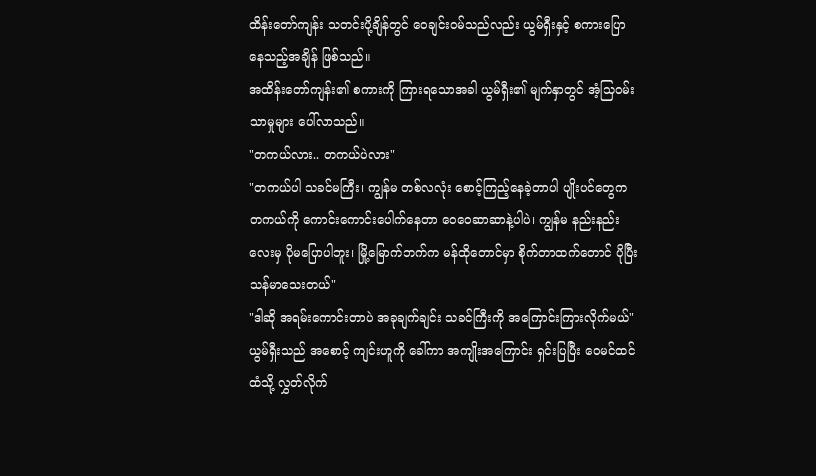ထိန်းတော်ကျန်း သတင်းပို့ချိန်တွင် ဝေချင်းဝမ်သည်လည်း ယွမ်ရှီးနှင့် စကားပြောနေသည့်အချိန် ဖြစ်သည်။
အထိန်းတော်ကျန်း၏ စကားကို ကြားရသောအခါ ယွမ်ရှီး၏ မျက်နှာတွင် အံ့သြဝမ်းသာမှုများ ပေါ်လာသည်။
"တကယ်လား.. တကယ်ပဲလား"
"တကယ်ပါ သခင်မကြီး၊ ကျွန်မ တစ်လလုံး စောင့်ကြည့်နေခဲ့တာပါ ပျိုးပင်တွေက တကယ်ကို ကောင်းကောင်းပေါက်နေတာ ဝေဝေဆာဆာနဲ့ပါပဲ၊ ကျွန်မ နည်းနည်းလေးမှ ပိုမပြောပါဘူး၊ မြို့မြောက်ဘက်က မန်ထိုတောင်မှာ စိုက်တာထက်တောင် ပိုပြီး သန်မာသေးတယ်"
"ဒါဆို အရမ်းကောင်းတာပဲ အခုချက်ချင်း သခင်ကြီးကို အကြောင်းကြားလိုက်မယ်"
ယွမ်ရှီးသည် အစောင့် ကျင်းဟူကို ခေါ်ကာ အကျိုးအကြောင်း ရှင်းပြပြီး ဝေမင်ထင်ထံသို့ လွှတ်လိုက်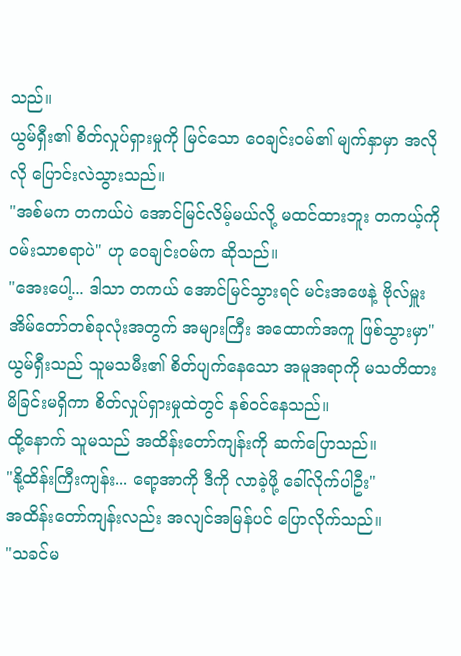သည်။
ယွမ်ရှီး၏ စိတ်လှုပ်ရှားမှုကို မြင်သော ဝေချင်းဝမ်၏ မျက်နှာမှာ အလိုလို ပြောင်းလဲသွားသည်။
"အစ်မက တကယ်ပဲ အောင်မြင်လိမ့်မယ်လို့ မထင်ထားဘူး တကယ့်ကို ဝမ်းသာစရာပဲ" ဟု ဝေချင်းဝမ်က ဆိုသည်။
"အေးပေါ့... ဒါသာ တကယ် အောင်မြင်သွားရင် မင်းအဖေနဲ့ ဗိုလ်မှူးအိမ်တော်တစ်ခုလုံးအတွက် အများကြီး အထောက်အကူ ဖြစ်သွားမှာ"
ယွမ်ရှီးသည် သူမသမီး၏ စိတ်ပျက်နေသော အမူအရာကို မသတိထားမိခြင်းမရှိကာ စိတ်လှုပ်ရှားမှုထဲတွင် နစ်ဝင်နေသည်။
ထို့နောက် သူမသည် အထိန်းတော်ကျန်းကို ဆက်ပြောသည်။
"နို့ထိန်းကြီးကျန်း... ရော့အာကို ဒီကို လာခဲ့ဖို့ ခေါ်လိုက်ပါဦး"
အထိန်းတော်ကျန်းလည်း အလျင်အမြန်ပင် ပြောလိုက်သည်။
"သခင်မ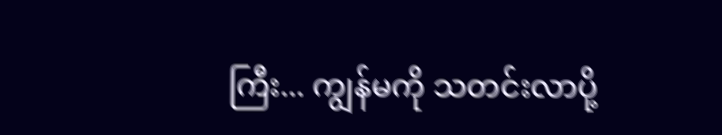ကြီး... ကျွန်မကို သတင်းလာပို့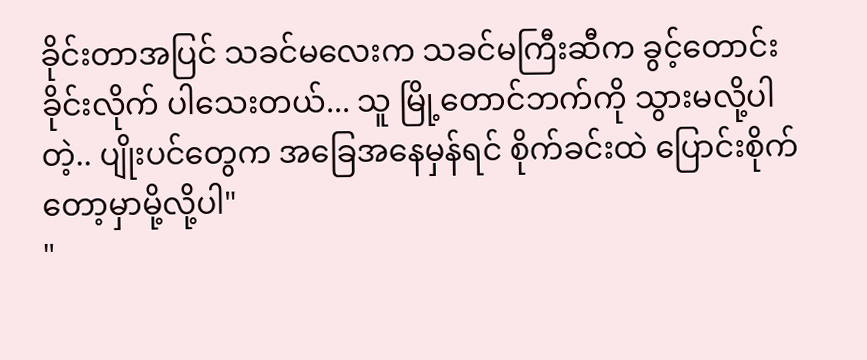ခိုင်းတာအပြင် သခင်မလေးက သခင်မကြီးဆီက ခွင့်တောင်းခိုင်းလိုက် ပါသေးတယ်... သူ မြို့တောင်ဘက်ကို သွားမလို့ပါတဲ့.. ပျိုးပင်တွေက အခြေအနေမှန်ရင် စိုက်ခင်းထဲ ပြောင်းစိုက်တော့မှာမို့လို့ပါ"
"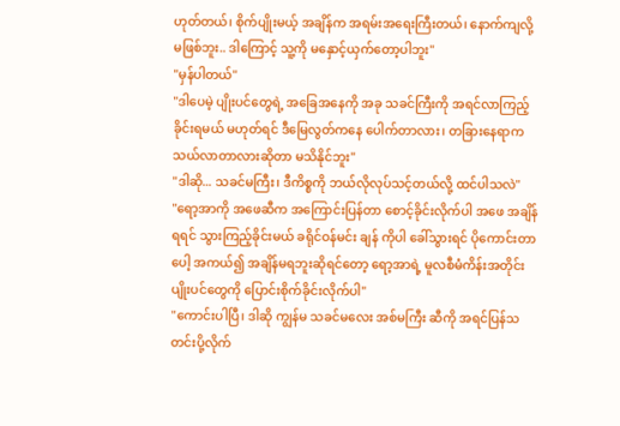ဟုတ်တယ်၊ စိုက်ပျိုးမယ့် အချိန်က အရမ်းအရေးကြီးတယ်၊ နောက်ကျလို့ မဖြစ်ဘူး.. ဒါကြောင့် သူ့ကို မနှောင့်ယှက်တော့ပါဘူး"
"မှန်ပါတယ်"
"ဒါပေမဲ့ ပျိုးပင်တွေရဲ့ အခြေအနေကို အခု သခင်ကြီးကို အရင်လာကြည့်ခိုင်းရမယ် မဟုတ်ရင် ဒီမြေလွတ်ကနေ ပေါက်တာလား၊ တခြားနေရာက သယ်လာတာလားဆိုတာ မသိနိုင်ဘူး"
"ဒါဆို... သခင်မကြီး၊ ဒီကိစ္စကို ဘယ်လိုလုပ်သင့်တယ်လို့ ထင်ပါသလဲ"
"ရော့အာကို အဖေဆီက အကြောင်းပြန်တာ စောင့်ခိုင်းလိုက်ပါ အဖေ အချိန်ရရင် သွားကြည့်ခိုင်းမယ် ခရိုင်ဝန်မင်း ချန် ကိုပါ ခေါ်သွားရင် ပိုကောင်းတာပေါ့ အကယ်၍ အချိန်မရဘူးဆိုရင်တော့ ရော့အာရဲ့ မူလစီမံကိန်းအတိုင်း ပျိုးပင်တွေကို ပြောင်းစိုက်ခိုင်းလိုက်ပါ"
"ကောင်းပါပြီ၊ ဒါဆို ကျွန်မ သခင်မလေး အစ်မကြီး ဆီကို အရင်ပြန်သတင်းပို့လိုက်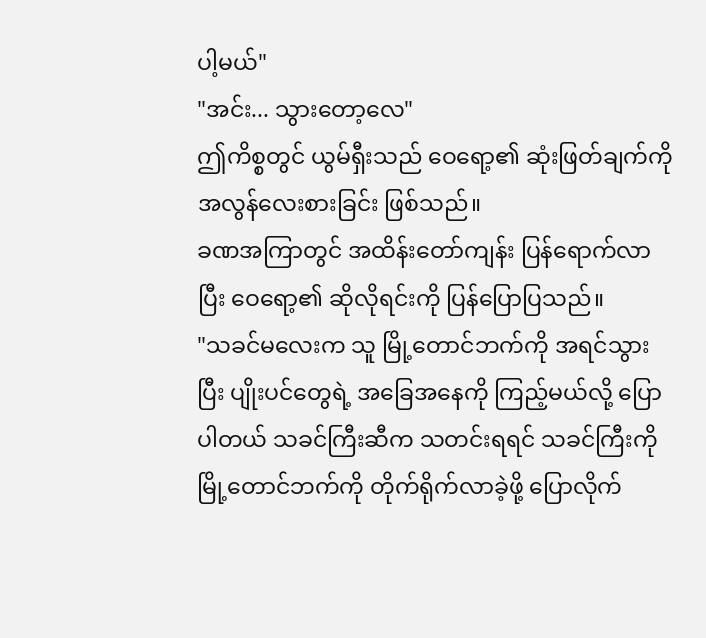ပါ့မယ်"
"အင်း... သွားတော့လေ"
ဤကိစ္စတွင် ယွမ်ရှီးသည် ဝေရော့၏ ဆုံးဖြတ်ချက်ကို အလွန်လေးစားခြင်း ဖြစ်သည်။
ခဏအကြာတွင် အထိန်းတော်ကျန်း ပြန်ရောက်လာပြီး ဝေရော့၏ ဆိုလိုရင်းကို ပြန်ပြောပြသည်။
"သခင်မလေးက သူ မြို့တောင်ဘက်ကို အရင်သွားပြီး ပျိုးပင်တွေရဲ့ အခြေအနေကို ကြည့်မယ်လို့ ပြောပါတယ် သခင်ကြီးဆီက သတင်းရရင် သခင်ကြီးကို မြို့တောင်ဘက်ကို တိုက်ရိုက်လာခဲ့ဖို့ ပြောလိုက်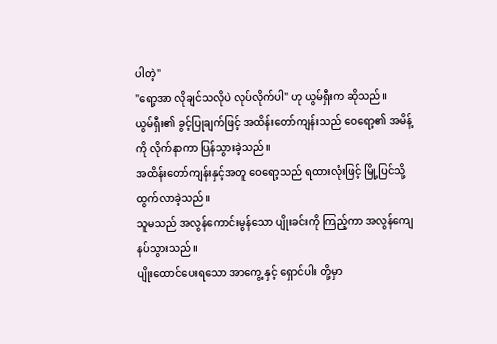ပါတဲ့"
"ရော့အာ လိုချင်သလိုပဲ လုပ်လိုက်ပါ" ဟု ယွမ်ရှီးက ဆိုသည်။
ယွမ်ရှီး၏ ခွင့်ပြုချက်ဖြင့် အထိန်းတော်ကျန်းသည် ဝေရော့၏ အမိန့်ကို လိုက်နာကာ ပြန်သွားခဲ့သည်။
အထိန်းတော်ကျန်းနှင့်အတူ ဝေရော့သည် ရထားလုံးဖြင့် မြို့ပြင်သို့ ထွက်လာခဲ့သည်။
သူမသည် အလွန်ကောင်းမွန်သော ပျိုးခင်းကို ကြည့်ကာ အလွန်ကျေနပ်သွားသည်။
ပျိုးထောင်ပေးရသော အာကွေ့ နှင့် ရှောင်ပါး တို့မှာ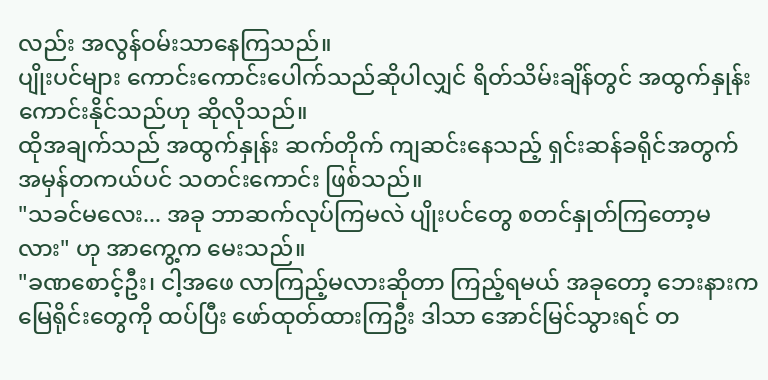လည်း အလွန်ဝမ်းသာနေကြသည်။
ပျိုးပင်များ ကောင်းကောင်းပေါက်သည်ဆိုပါလျှင် ရိတ်သိမ်းချိန်တွင် အထွက်နှုန်းကောင်းနိုင်သည်ဟု ဆိုလိုသည်။
ထိုအချက်သည် အထွက်နှုန်း ဆက်တိုက် ကျဆင်းနေသည့် ရှင်းဆန်ခရိုင်အတွက် အမှန်တကယ်ပင် သတင်းကောင်း ဖြစ်သည်။
"သခင်မလေး... အခု ဘာဆက်လုပ်ကြမလဲ ပျိုးပင်တွေ စတင်နှုတ်ကြတော့မလား" ဟု အာကွေ့က မေးသည်။
"ခဏစောင့်ဦး၊ ငါ့အဖေ လာကြည့်မလားဆိုတာ ကြည့်ရမယ် အခုတော့ ဘေးနားက မြေရိုင်းတွေကို ထပ်ပြီး ဖော်ထုတ်ထားကြဦး ဒါသာ အောင်မြင်သွားရင် တ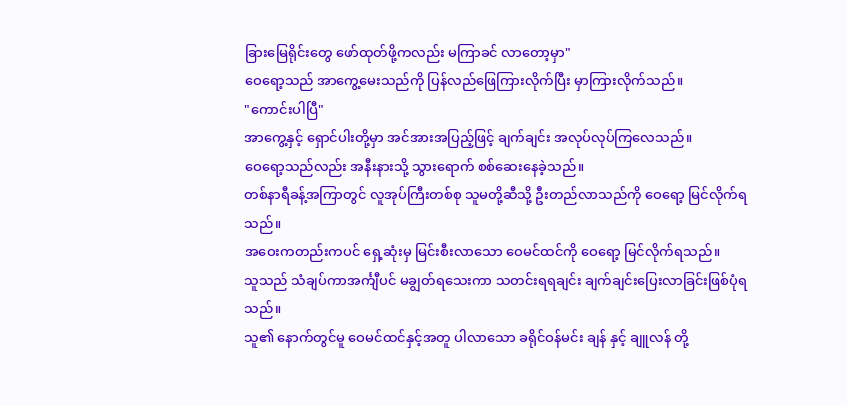ခြားမြေရိုင်းတွေ ဖော်ထုတ်ဖို့ကလည်း မကြာခင် လာတော့မှာ"
ဝေရော့သည် အာကွေ့မေးသည်ကို ပြန်လည်ဖြေကြားလိုက်ပြီး မှာကြားလိုက်သည်။
"ကောင်းပါပြီ"
အာကွေ့နှင့် ရှောင်ပါးတို့မှာ အင်အားအပြည့်ဖြင့် ချက်ချင်း အလုပ်လုပ်ကြလေသည်။
ဝေရော့သည်လည်း အနီးနားသို့ သွားရောက် စစ်ဆေးနေခဲ့သည်။
တစ်နာရီခန့်အကြာတွင် လူအုပ်ကြီးတစ်စု သူမတို့ဆီသို့ ဦးတည်လာသည်ကို ဝေရော့ မြင်လိုက်ရသည်။
အဝေးကတည်းကပင် ရှေ့ဆုံးမှ မြင်းစီးလာသော ဝေမင်ထင်ကို ဝေရော့ မြင်လိုက်ရသည်။
သူသည် သံချပ်ကာအင်္ကျီပင် မချွတ်ရသေးကာ သတင်းရရချင်း ချက်ချင်းပြေးလာခြင်းဖြစ်ပုံရသည်။
သူ၏ နောက်တွင်မူ ဝေမင်ထင်နှင့်အတူ ပါလာသော ခရိုင်ဝန်မင်း ချန် နှင့် ချူလန် တို့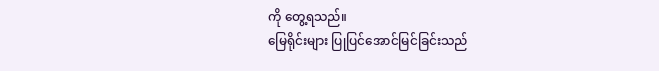ကို တွေ့ရသည်။
မြေရိုင်းများ ပြုပြင်အောင်မြင်ခြင်းသည်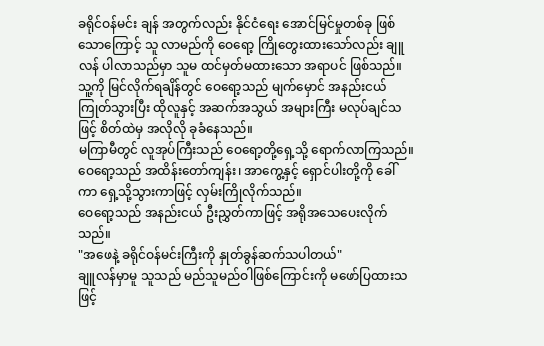ခရိုင်ဝန်မင်း ချန် အတွက်လည်း နိုင်ငံရေး အောင်မြင်မှုတစ်ခု ဖြစ်သောကြောင့် သူ လာမည်ကို ဝေရော့ ကြိုတွေးထားသော်လည်း ချူလန် ပါလာသည်မှာ သူမ ထင်မှတ်မထားသော အရာပင် ဖြစ်သည်။
သူ့ကို မြင်လိုက်ရချိန်တွင် ဝေရော့သည် မျက်မှောင် အနည်းငယ် ကြုတ်သွားပြီး ထိုလူနှင့် အဆက်အသွယ် အများကြီး မလုပ်ချင်သဖြင့် စိတ်ထဲမှ အလိုလို ခုခံနေသည်။
မကြာမီတွင် လူအုပ်ကြီးသည် ဝေရော့တို့ရှေ့သို့ ရောက်လာကြသည်။
ဝေရော့သည် အထိန်းတော်ကျန်း၊ အာကွေ့နှင့် ရှောင်ပါးတို့ကို ခေါ်ကာ ရှေ့သို့သွားကာဖြင့် လှမ်းကြိုလိုက်သည်။
ဝေရော့သည် အနည်းငယ် ဦးညွှတ်ကာဖြင့် အရိုအသေပေးလိုက်သည်။
"အဖေနဲ့ ခရိုင်ဝန်မင်းကြီးကို နှုတ်ခွန်ဆက်သပါတယ်"
ချူလန်မှာမူ သူသည် မည်သူမည်ဝါဖြစ်ကြောင်းကို မဖော်ပြထားသဖြင့်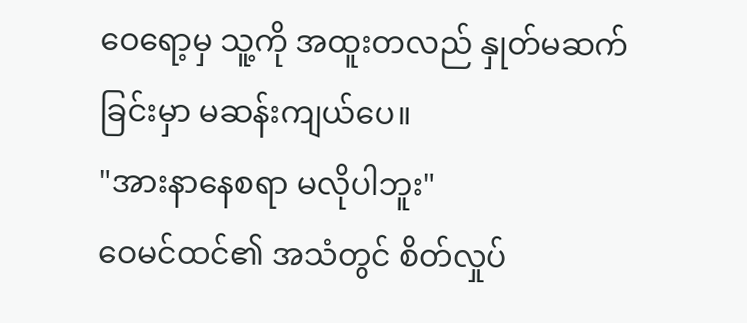ဝေရော့မှ သူ့ကို အထူးတလည် နှုတ်မဆက်ခြင်းမှာ မဆန်းကျယ်ပေ။
"အားနာနေစရာ မလိုပါဘူး"
ဝေမင်ထင်၏ အသံတွင် စိတ်လှုပ်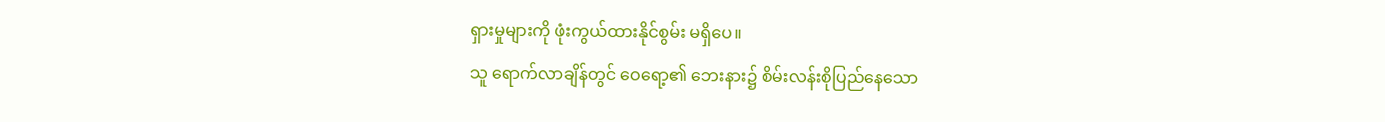ရှားမှုများကို ဖုံးကွယ်ထားနိုင်စွမ်း မရှိပေ။
သူ ရောက်လာချိန်တွင် ဝေရော့၏ ဘေးနား၌ စိမ်းလန်းစိုပြည်နေသော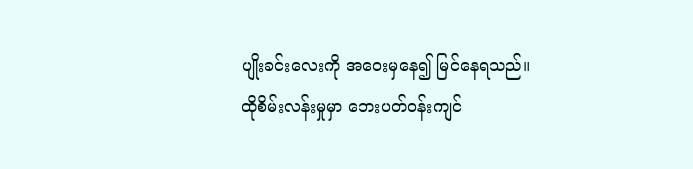ပျိုးခင်းလေးကို အဝေးမှနေ၍ မြင်နေရသည်။
ထိုစိမ်းလန်းမှုမှာ ဘေးပတ်ဝန်းကျင်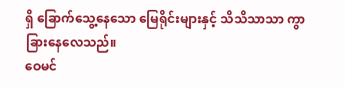ရှိ ခြောက်သွေ့နေသော မြေရိုင်းများနှင့် သိသိသာသာ ကွာခြားနေလေသည်။
ဝေမင်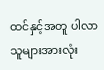ထင်နှင့်အတူ ပါလာသူများအားလုံး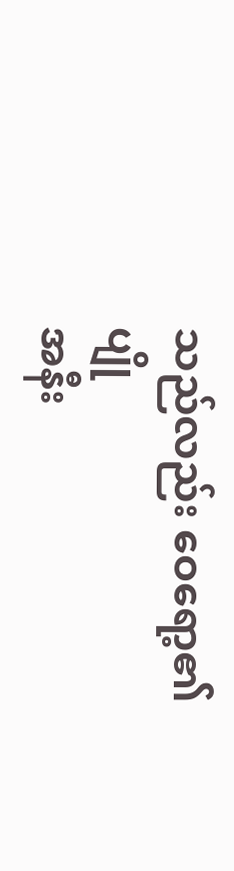သည်လည်း ဝေရော့၏ ပျို
အနီး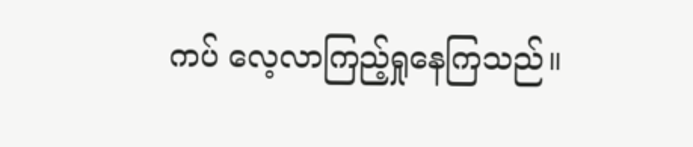ကပ် လေ့လာကြည့်ရှုနေကြသည်။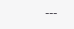---